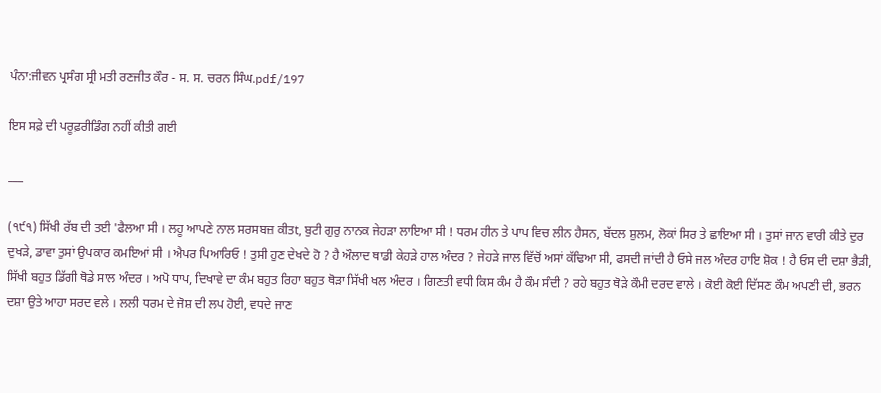ਪੰਨਾ:ਜੀਵਨ ਪ੍ਰਸੰਗ ਸ੍ਰੀ ਮਤੀ ਰਣਜੀਤ ਕੌਰ - ਸ. ਸ. ਚਰਨ ਸਿੰਘ.pdf/197

ਇਸ ਸਫ਼ੇ ਦੀ ਪਰੂਫ਼ਰੀਡਿੰਗ ਨਹੀਂ ਕੀਤੀ ਗਈ

___

(੧੯੧) ਸਿੱਖੀ ਰੱਬ ਦੀ ਤਈ 'ਫੈਲਆ ਸੀ । ਲਹੂ ਆਪਣੇ ਨਾਲ ਸਰਸਬਜ਼ ਕੀਤt, ਬੁਟੀ ਗੁਰੁ ਨਾਨਕ ਜੇਹੜਾ ਲਾਇਆ ਸੀ ! ਧਰਮ ਹੀਨ ਤੇ ਪਾਪ ਵਿਚ ਲੀਨ ਹੈਸਨ, ਬੱਦਲ ਸ਼ੁਲਮ, ਲੋਕਾਂ ਸਿਰ ਤੇ ਛਾਇਆ ਸੀ । ਤੁਸਾਂ ਜਾਨ ਵਾਰੀ ਕੀਤੇ ਦੁਰ ਦੁਖੜੇ, ਡਾਵਾ ਤੁਸਾਂ ਉਪਕਾਰ ਕਮਇਆਂ ਸੀ । ਐਪਰ ਪਿਆਰਿਓ ! ਤੁਸੀ ਹੁਣ ਦੇਖਦੇ ਹੋ ? ਹੈ ਔਲਾਦ ਥਾਡੀ ਕੇਹੜੇ ਹਾਲ ਅੰਦਰ ? ਜੇਹੜੇ ਜਾਲ ਵਿੱਚੋਂ ਅਸਾਂ ਕੱਢਿਆ ਸੀ, ਫਸਦੀ ਜਾਂਦੀ ਹੈ ਓਸੇ ਜਲ ਅੰਦਰ ਹਾਇ ਸ਼ੋਕ ! ਹੈ ਓਸ ਦੀ ਦਸ਼ਾ ਭੈੜੀ, ਸਿੱਖੀ ਬਹੁਤ ਡਿੱਗੀ ਥੋਡੇ ਸਾਲ ਅੰਦਰ । ਅਪੋ ਧਾਪ, ਦਿਖਾਵੇ ਦਾ ਕੰਮ ਬਹੁਤ ਰਿਹਾ ਬਹੁਤ ਥੋੜਾ ਸਿੱਖੀ ਖਲ ਅੰਦਰ । ਗਿਣਤੀ ਵਧੀ ਕਿਸ ਕੰਮ ਹੈ ਕੌਮ ਸੰਦੀ ? ਰਹੇ ਬਹੁਤ ਥੋੜੇ ਕੌਮੀ ਦਰਦ ਵਾਲੇ । ਕੋਈ ਕੋਈ ਦਿੱਸਣ ਕੌਮ ਅਪਣੀ ਦੀ, ਭਰਨ ਦਸ਼ਾ ਉਤੇ ਆਹਾ ਸਰਦ ਵਲੇ । ਲਲੀ ਧਰਮ ਦੇ ਜੋਸ਼ ਦੀ ਲਪ ਹੋਈ, ਵਧਦੇ ਜਾਣ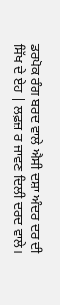ਡਰਪੋਕ ਰੰਗ ਬਰਦ ਵਾਲੇ ਐਸੀ ਦਸ਼ਾ ਅੰਦਰ ਦਰ ਦੀ ਸਿੱਖ ਦੇ ਏਹ | ਲਫ਼ਜ਼ ਰ ਜਾਵਣ ਦਿਲੀ ਦਰਦ ਵਾਲੇ।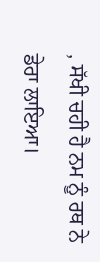, ਸੱਖੀ ਚਹੀ ਹੈ ਨਮ ਨੂੰ ਰਥ ਨੇ ਡੇਰਾ ਲਾਇਆ।